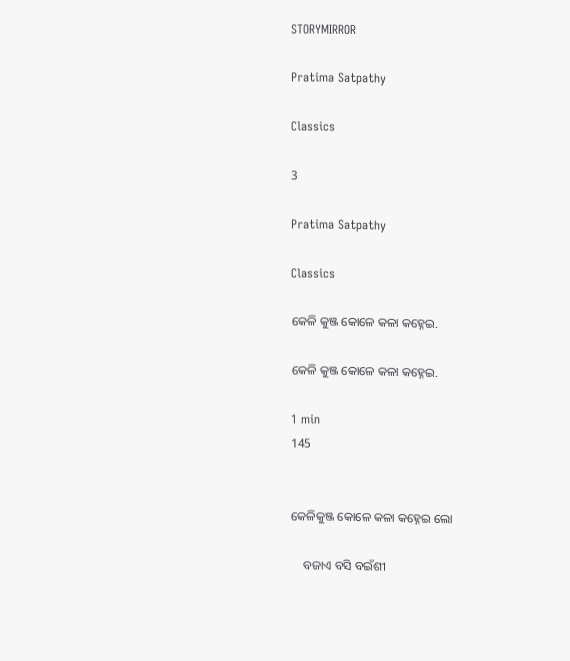STORYMIRROR

Pratima Satpathy

Classics

3

Pratima Satpathy

Classics

କେଳି କୁଞ୍ଜ କୋଳେ କଳା କହ୍ନେଇ.

କେଳି କୁଞ୍ଜ କୋଳେ କଳା କହ୍ନେଇ.

1 min
145


କେଳିକୁଞ୍ଜ କୋଳେ କଳା କହ୍ନେଇ ଲୋ

    ବଜାଏ ବସି ବଇଁଶୀ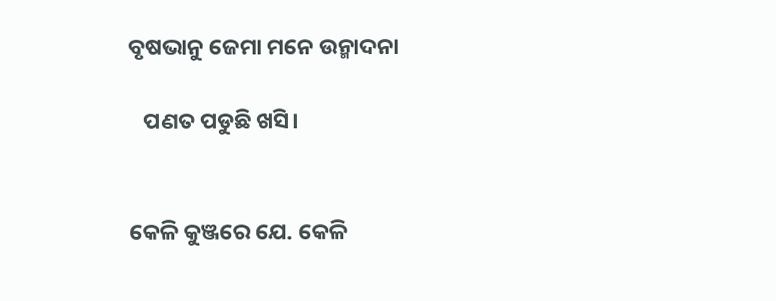ବୃଷଭାନୁ ଜେମା ମନେ ଉନ୍ମାଦନା

   ପଣତ ପଡୁଛି ଖସି।


କେଳି କୁଞ୍ଜରେ ଯେ. କେଳି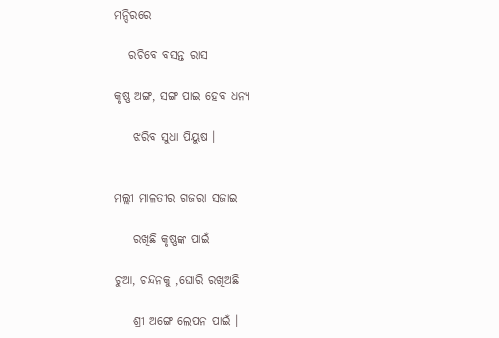ମନ୍ଦିରରେ

   ରଚିବେ ବସନ୍ତ ରାସ

କୃଷ୍ଣ ଅଙ୍ଗ, ସଙ୍ଗ ପାଇ ହେବ ଧନ୍ୟ

    ଝରିବ ସୁଧା ପିୟୁଷ ।


ମଲ୍ଲୀ ମାଳତୀର ଗଜରା ସଜାଇ

    ରଖିଛି କୃଷ୍ଣଙ୍କ ପାଇଁ

ଚୁଆ, ଚନ୍ଦନକୁ ,ଘୋରି ରଖିଅଛି

    ଶ୍ରୀ ଅଙ୍ଗେ ଲେପନ ପାଇଁ ।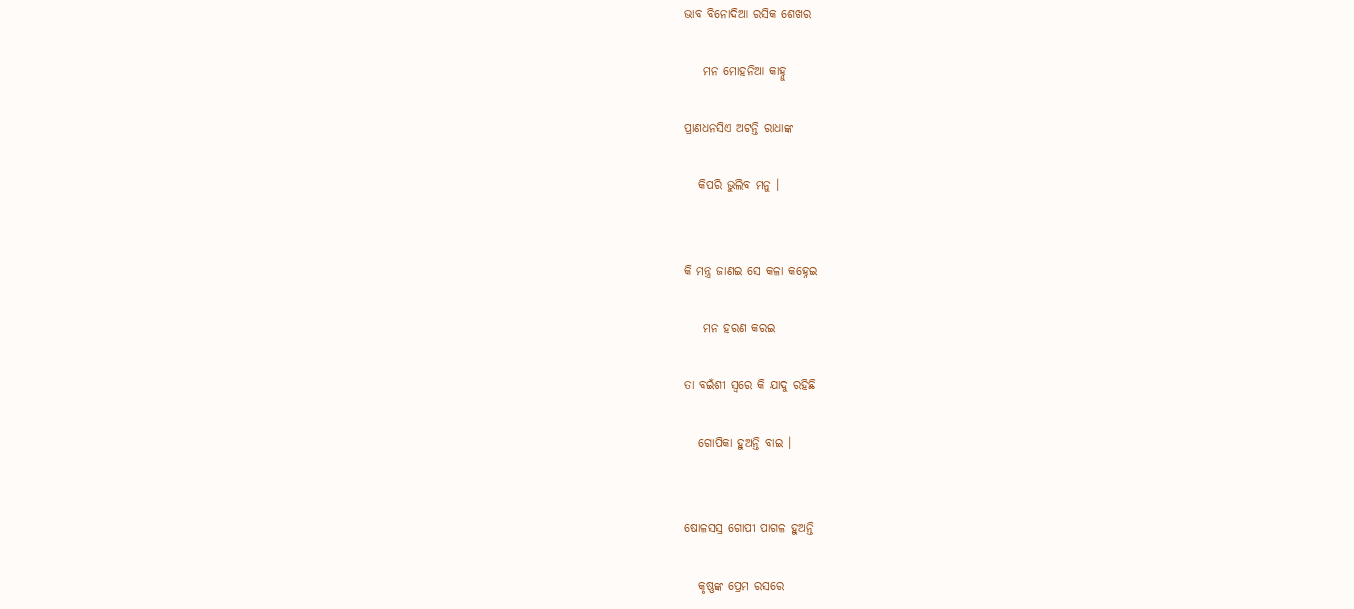ଭାବ ବିନୋଦିଆ ରସିକ ଶେଖର

    ମନ ମୋହନିଆ କାହ୍ନୁ

ପ୍ରାଣଧନସିଏ ଅଟନ୍ତି ରାଧାଙ୍କ

   କିପରି ଭୁଲିବ ମନୁ ।


କି ମନ୍ତ୍ର ଜାଣଇ ସେ କଳା କହ୍ନେଇ

    ମନ ହରଣ କରଇ

ତା ବଇଁଶୀ ସ୍ଵରେ କି ଯାଦୁ ରହିଛି

   ଗୋପିକା ହୁଅନ୍ତି ବାଇ ।


ଷୋଳସସ୍ର ଗୋପୀ ପାଗଳ ହୁଅନ୍ତି

   କୃଷ୍ଣଙ୍କ ପ୍ରେମ ରସରେ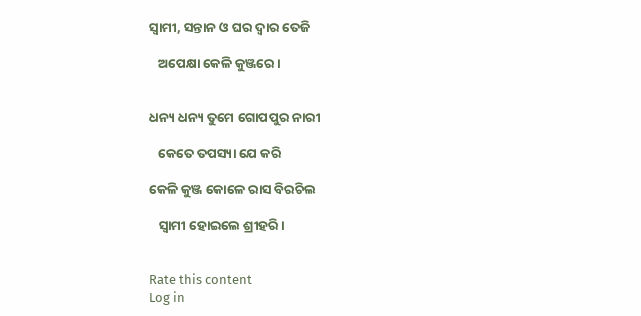ସ୍ୱାମୀ, ସନ୍ତାନ ଓ ଘର ଦ୍ୱାର ତେଜି

   ଅପେକ୍ଷା କେଳି କୁଞ୍ଜରେ ।


ଧନ୍ୟ ଧନ୍ୟ ତୁମେ ଗୋପପୁର ନାରୀ

   କେତେ ତପସ୍ୟା ଯେ କରି

କେଳି କୁଞ୍ଜ କୋଳେ ରାସ ବିରଚିଲ

   ସ୍ୱାମୀ ହୋଇଲେ ଶ୍ରୀହରି।


Rate this content
Log in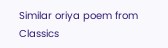Similar oriya poem from Classics